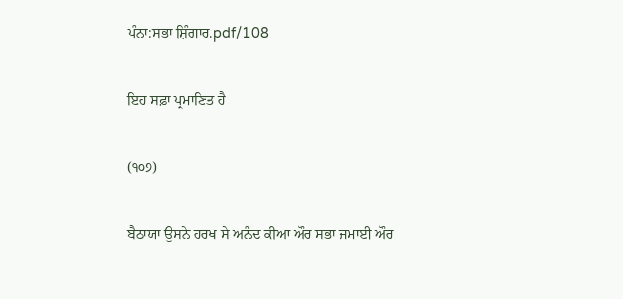ਪੰਨਾ:ਸਭਾ ਸ਼ਿੰਗਾਰ.pdf/108

ਇਹ ਸਫ਼ਾ ਪ੍ਰਮਾਣਿਤ ਹੈ

(੧੦੭)

ਬੈਠਾਯਾ ਉਸਨੇ ਹਰਖ ਸੇ ਅਨੰਦ ਕੀਆ ਔਰ ਸਭਾ ਜਮਾਈ ਔਰ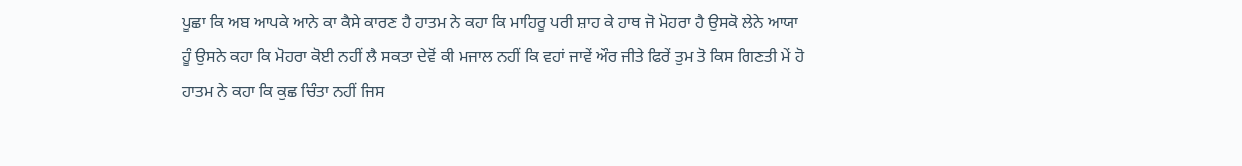ਪੂਛਾ ਕਿ ਅਬ ਆਪਕੇ ਆਨੇ ਕਾ ਕੈਸੇ ਕਾਰਣ ਹੈ ਹਾਤਮ ਨੇ ਕਹਾ ਕਿ ਮਾਹਿਰੂ ਪਰੀ ਸ਼ਾਹ ਕੇ ਹਾਥ ਜੋ ਮੋਹਰਾ ਹੈ ਉਸਕੋ ਲੇਨੇ ਆਯਾ ਹੂੰ ਉਸਨੇ ਕਹਾ ਕਿ ਮੋਹਰਾ ਕੋਈ ਨਹੀਂ ਲੈ ਸਕਤਾ ਦੇਵੋਂ ਕੀ ਮਜਾਲ ਨਹੀਂ ਕਿ ਵਹਾਂ ਜਾਵੇਂ ਔਰ ਜੀਤੇ ਫਿਰੇਂ ਤੁਮ ਤੋ ਕਿਸ ਗਿਣਤੀ ਮੇਂ ਹੋ ਹਾਤਮ ਨੇ ਕਹਾ ਕਿ ਕੁਛ ਚਿੰਤਾ ਨਹੀਂ ਜਿਸ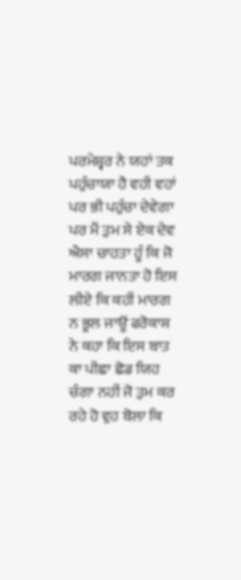ਪਰਮੇਸ਼੍ਵਰ ਨੇ ਯਹਾਂ ਤਕ ਪਹੁੰਚਾਯਾ ਹੈ ਵਹੀ ਵਹਾਂ ਪਰ ਭੀ ਪਹੁੰਚਾ ਦੇਵੇਗਾ ਪਰ ਮੈਂ ਤੁਮ ਸੇ ਏਕ ਦੇਵ ਐਸਾ ਚਾਹਤਾ ਹੂੰ ਕਿ ਜੋ ਮਾਰਗ ਜਾਨਤਾ ਹੋ ਇਸ ਲੀਏ ਕਿ ਕਹੀਂ ਮਾਰਗ ਨ ਭੂਲ ਜਾਊਂ ਫਰੋਕਾਸ਼ ਨੇ ਕਹਾ ਕਿ ਇਸ ਬਾਤ ਕਾ ਪੀਛਾ ਛੋਡ ਯਿਹ ਚੰਗਾ ਨਹੀਂ ਜੋ ਤੁਮ ਕਰ ਰਹੇ ਹੋ ਵੁਹ ਬੋਲਾ ਕਿ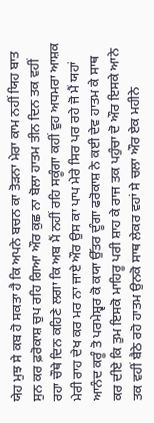ਯੇਹ ਮੁਝ ਸੇ ਕਬ ਹੋ ਸਕਤਾ ਹੈ ਕਿ ਅਪਨੇ ਬਚਨ ਕਾ ਤੋੜਨਾ ਮੇਰਾ ਕਾਮ ਨਹੀਂ ਯਿਹ ਬਾਤ ਸੁਨ ਕਰ ਫ਼ਰੋਕਾਸ਼ ਚੁਪ ਰਹਿ ਗਿਆ ਔਰ ਕੁਛ ਨਾ ਬੋਲਾ ਹਾਤਮ ਤੀਨ ਦਿਨ ਤਕ ਵਹੀਂ ਰਹਾ ਚੌਥੇ ਦਿਨ ਕਹਿਣੇ ਲਗਾ ਕਿ ਅਬ ਮੈਂ ਨਹੀਂ ਰਹਿ ਸਕੂੰਗਾ ਕਹੀਂ ਵੁਹ ਅਧਮਰਾ ਆਸ਼ਕ ਮੇਰੀ ਰਾਹ ਦੇਖ ਕਰ ਮਰ ਨਾ ਜਾਏ ਔਰ ਉਸ ਕਾ ਪਾਪ ਮੇਰੇ ਸਿਰ ਪਰ ਰਹੇ ਜੋ ਮੈਂ ਯਹਾਂ ਆਨੰਦ ਕਰੂੰ ਤੋ ਪਰਮੇਸ਼੍ਵਰ ਕੋ ਕਯਾ ਉੱਤਰ ਦੂੰਗਾ ਫਰੋਕਾਸ਼ ਨੇ ਕਈ ਦੇਵ ਹਾਤਮ ਕੇ ਸਾਥ ਕਰ ਦੀਏ ਕਿ ਤੁਮ ਇਸਕੋ ਮਾਹਿਰੂ ਪਰੀ ਸ਼ਾਹ ਕੇ ਰਾਜ ਤਕ ਪਹੁੰਚਾ ਦੋ ਔਰ ਇਸਕੇ ਆਨੇ ਤਕ ਵਹੀਂ ਬੈਠੇ ਰਹੋ ਹਾਤਮ ਉਨਕੋ ਸਾਥ ਲੇਕਰ ਵਹਾਂ ਸੇ ਚਲਾ ਔਰ ਏਕ ਮਹੀਨੇ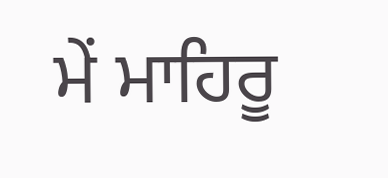ਮੇਂ ਮਾਹਿਰੂ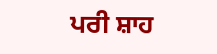ਪਰੀ ਸ਼ਾਹ